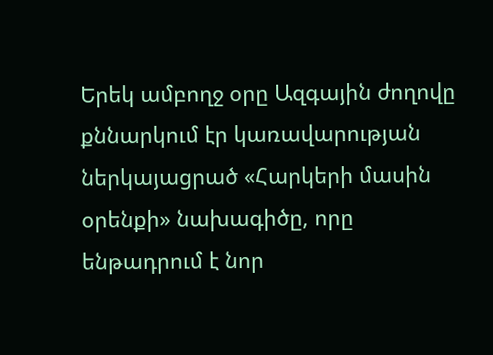Երեկ ամբողջ օրը Ազգային ժողովը քննարկում էր կառավարության ներկայացրած «Հարկերի մասին օրենքի» նախագիծը, որը ենթադրում է նոր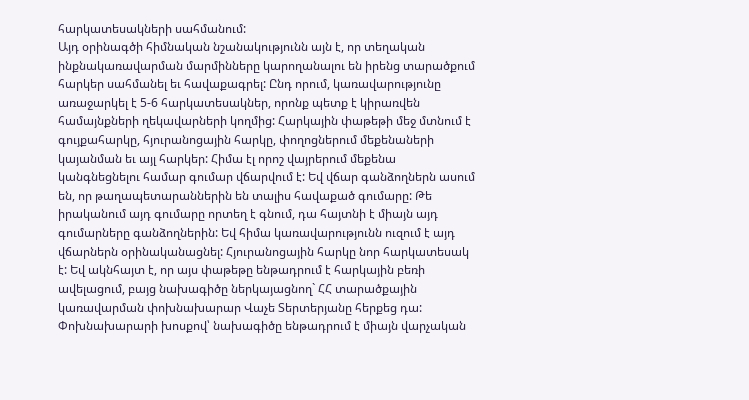հարկատեսակների սահմանում:
Այդ օրինագծի հիմնական նշանակությունն այն է, որ տեղական ինքնակառավարման մարմինները կարողանալու են իրենց տարածքում հարկեր սահմանել եւ հավաքագրել: Ընդ որում, կառավարությունը առաջարկել է 5-6 հարկատեսակներ, որոնք պետք է կիրառվեն համայնքների ղեկավարների կողմից: Հարկային փաթեթի մեջ մտնում է գույքահարկը, հյուրանոցային հարկը, փողոցներում մեքենաների կայանման եւ այլ հարկեր: Հիմա էլ որոշ վայրերում մեքենա կանգնեցնելու համար գումար վճարվում է: Եվ վճար գանձողներն ասում են, որ թաղապետարաններին են տալիս հավաքած գումարը: Թե իրականում այդ գումարը որտեղ է գնում, դա հայտնի է միայն այդ գումարները գանձողներին: Եվ հիմա կառավարությունն ուզում է այդ վճարներն օրինականացնել: Հյուրանոցային հարկը նոր հարկատեսակ է: Եվ ակնհայտ է, որ այս փաթեթը ենթադրում է հարկային բեռի ավելացում, բայց նախագիծը ներկայացնող` ՀՀ տարածքային կառավարման փոխնախարար Վաչե Տերտերյանը հերքեց դա: Փոխնախարարի խոսքով՝ նախագիծը ենթադրում է միայն վարչական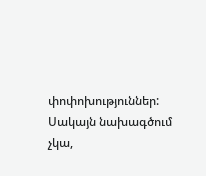փոփոխություններ: Սակայն նախագծում չկա,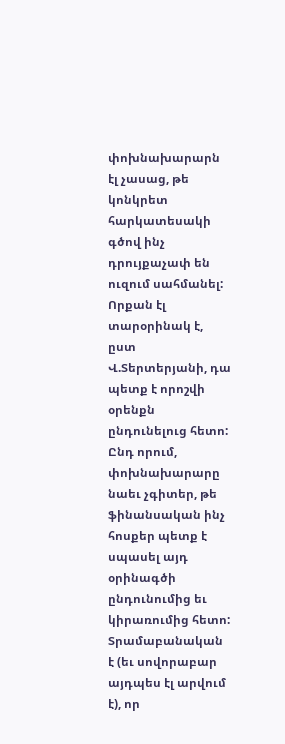փոխնախարարն էլ չասաց, թե կոնկրետ հարկատեսակի գծով ինչ դրույքաչափ են ուզում սահմանել: Որքան էլ տարօրինակ է, ըստ Վ.Տերտերյանի, դա պետք է որոշվի օրենքն ընդունելուց հետո: Ընդ որում, փոխնախարարը նաեւ չգիտեր, թե ֆինանսական ինչ հոսքեր պետք է սպասել այդ օրինագծի ընդունումից եւ կիրառումից հետո: Տրամաբանական է (եւ սովորաբար այդպես էլ արվում է), որ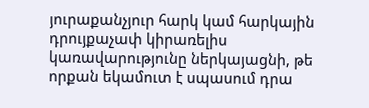յուրաքանչյուր հարկ կամ հարկային դրույքաչափ կիրառելիս կառավարությունը ներկայացնի, թե որքան եկամուտ է սպասում դրա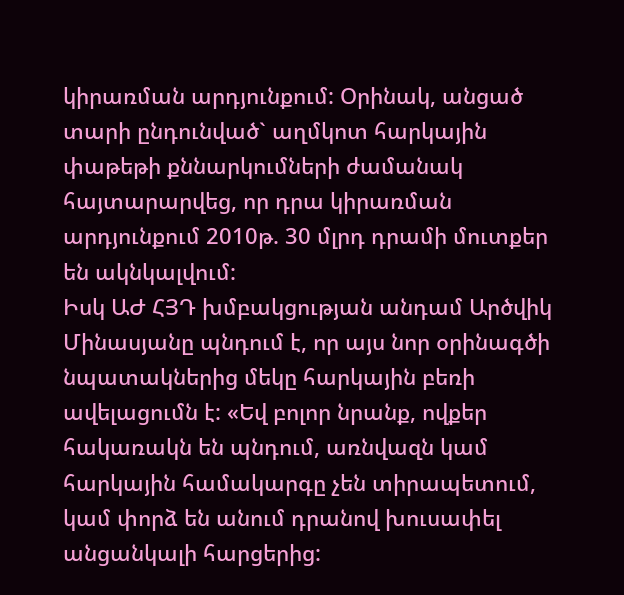կիրառման արդյունքում: Օրինակ, անցած տարի ընդունված` աղմկոտ հարկային փաթեթի քննարկումների ժամանակ հայտարարվեց, որ դրա կիրառման արդյունքում 2010թ. 30 մլրդ դրամի մուտքեր են ակնկալվում:
Իսկ ԱԺ ՀՅԴ խմբակցության անդամ Արծվիկ Մինասյանը պնդում է, որ այս նոր օրինագծի նպատակներից մեկը հարկային բեռի ավելացումն է: «Եվ բոլոր նրանք, ովքեր հակառակն են պնդում, առնվազն կամ հարկային համակարգը չեն տիրապետում, կամ փորձ են անում դրանով խուսափել անցանկալի հարցերից: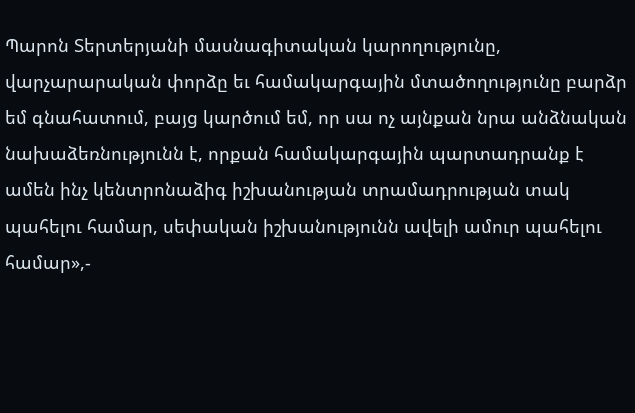Պարոն Տերտերյանի մասնագիտական կարողությունը, վարչարարական փորձը եւ համակարգային մտածողությունը բարձր եմ գնահատում, բայց կարծում եմ, որ սա ոչ այնքան նրա անձնական նախաձեռնությունն է, որքան համակարգային պարտադրանք է ամեն ինչ կենտրոնաձիգ իշխանության տրամադրության տակ պահելու համար, սեփական իշխանությունն ավելի ամուր պահելու համար»,-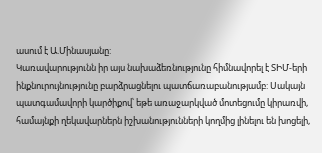ասում է Ա.Մինասյանը:
Կառավարությունն իր այս նախաձեռնությունը հիմնավորել է ՏԻՄ-երի ինքնուրույնությունը բարձրացնելու պատճառաբանությամբ: Սակայն պատգամավորի կարծիքով՝ եթե առաջարկված մոտեցումը կիրառվի, համայնքի ղեկավարներն իշխանությունների կողմից լինելու են խոցելի,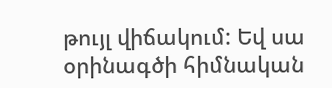թույլ վիճակում: Եվ սա օրինագծի հիմնական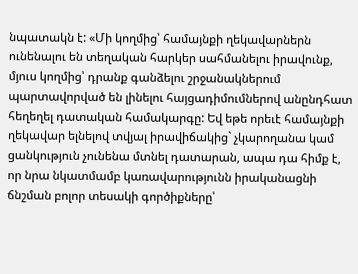նպատակն է: «Մի կողմից՝ համայնքի ղեկավարներն ունենալու են տեղական հարկեր սահմանելու իրավունք, մյուս կողմից՝ դրանք գանձելու շրջանակներում պարտավորված են լինելու հայցադիմումներով անընդհատ հեղեղել դատական համակարգը: Եվ եթե որեւէ համայնքի ղեկավար ելնելով տվյալ իրավիճակից` չկարողանա կամ ցանկություն չունենա մտնել դատարան, ապա դա հիմք է, որ նրա նկատմամբ կառավարությունն իրականացնի ճնշման բոլոր տեսակի գործիքները՝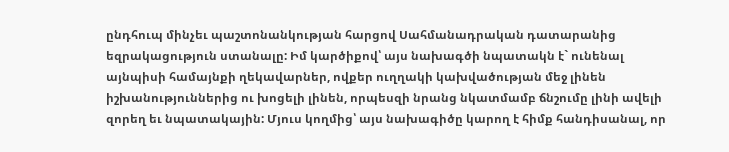ընդհուպ մինչեւ պաշտոնանկության հարցով Սահմանադրական դատարանից եզրակացություն ստանալը: Իմ կարծիքով՝ այս նախագծի նպատակն է` ունենալ այնպիսի համայնքի ղեկավարներ, ովքեր ուղղակի կախվածության մեջ լինեն իշխանություններից ու խոցելի լինեն, որպեսզի նրանց նկատմամբ ճնշումը լինի ավելի զորեղ եւ նպատակային: Մյուս կողմից՝ այս նախագիծը կարող է հիմք հանդիսանալ, որ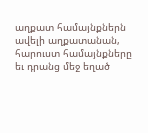աղքատ համայնքներն ավելի աղքատանան, հարուստ համայնքները եւ դրանց մեջ եղած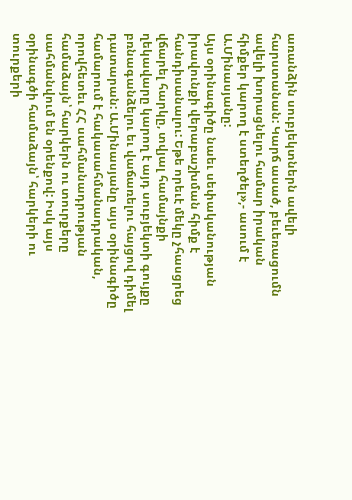առանձին սուբյեկտներն ավելի հարստանան: Կարճ ասած, բեւեռացումն ավելի խորացնելու համար իրական հիմքեր կարող է ստեղծել»,- ասում է Ա.Մինասյանը:
Այս օրինագիծը նաեւ սեփականության իրավունքի վերաբաշխման հիմք է հանդիսանալու: Եթե որեւէ մեկը չհասցրեց վճարել հարկը, տվյալ համայնքի ղեկավարը կարող է այդ սուբյեկտի գույքը բռնագանձելու եւ վաճառելու հայցով դիմել դատարան: Ա.Մինասյանը այս օրինագիծը համարում է հակասահմանադրական, որովհետեւ ՀՀ սահմանադրության համաձայն՝ հարկերն ու տուրքերը սահմանվում են օրենքով: Իսկ այս օրինագծի համաձայն՝ հարկերի ու տուրքերի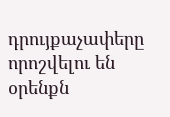դրույքաչափերը որոշվելու են օրենքն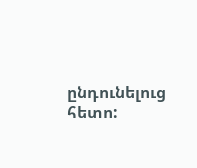ընդունելուց հետո: